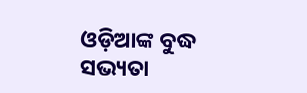ଓଡ଼ିଆଙ୍କ ବୁଦ୍ଧ ସଭ୍ୟତା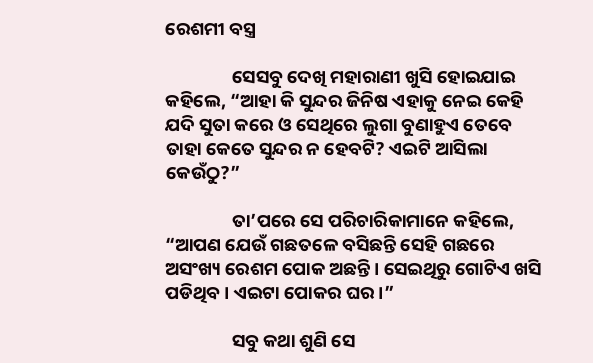ରେଶମୀ ବସ୍ତ୍ର

                ସେସବୁ ଦେଖି ମହାରାଣୀ ଖୁସି ହୋଇଯାଇ କହିଲେ, “ଆହା କି ସୁନ୍ଦର ଜିନିଷ ଏହାକୁ ନେଇ କେହି ଯଦି ସୁତା କରେ ଓ ସେଥିରେ ଲୁଗା ବୁଣାହୁଏ ତେବେ ତାହା କେତେ ସୁନ୍ଦର ନ ହେବଟି? ଏଇଟି ଆସିଲା କେଉଁଠୁ?”

                ତା’ପରେ ସେ ପରିଚାରିକାମାନେ କହିଲେ, “ଆପଣ ଯେଉଁ ଗଛତଳେ ବସିଛନ୍ତି ସେହି ଗଛରେ ଅସଂଖ୍ୟ ରେଶମ ପୋକ ଅଛନ୍ତି । ସେଇଥିରୁ ଗୋଟିଏ ଖସି ପଡିଥିବ । ଏଇଟା ପୋକର ଘର ।”

                ସବୁ କଥା ଶୁଣି ସେ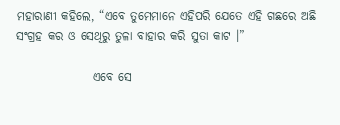ମହାରାଣୀ କହିଲେ, “ଏବେ ତୁମେମାନେ ଏହିପରି ଯେତେ ଏହି ଗଛରେ ଅଛି ସଂଗ୍ରହ କର ଓ ସେଥିରୁ ତୁଳା ବାହାର କରି ସୁତା କାଟ ।”

                ଏବେ ସେ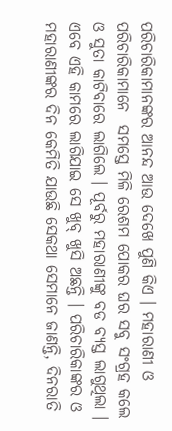ପରିଚାରିକାମାନଙ୍କର ଆନନ୍ଦ ଆଉ ଦେଖେ ପୁଣି କିଏ । ମହାରାଣୀ ଓ ପରିଚାରିକାମାନେ  ସମସ୍ତେ ମିଳି ରେଶମ ପୋକର ଘର ସବୁ ସଂଗ୍ରହ କଲେ ଓ ସୁତା କାଟିବାରେ ଲାଗିଲେ । ପୂର୍ବରୁ ମହାରାଣୀଙ୍କୁ ବଡ ବ୍ୟସ୍ତ ଲାଗୁଥିଲା । ଏବେ ଏହି କାମରେ ଲାଗିଯାଇ ସେ ଖୁବ୍ ଖୁସି ଅଛନ୍ତି । ପରିଚାରିକାଙ୍କର ଓ ମହାରାଣୀଙ୍କର ଦିନ କେମିତି ଯାଉଛି ସେକଥା ସେମାନେ ଜାଣନ୍ତି, ଦିନରାତି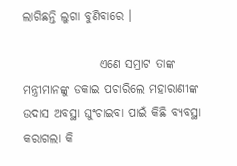ଲାଗିଛନ୍ତି ଲୁଗା ବୁଣିବାରେ ।

                ଏଣେ ସମ୍ରାଟ ତାଙ୍କ ମନ୍ତ୍ରୀମାନଙ୍କୁ ଡକାଇ ପଚାରିଲେ ମହାରାଣୀଙ୍କ ଉଦାସ ଅବସ୍ଥା ଘୁଂଚାଇବା ପାଇଁ କିଛି ବ୍ୟବସ୍ଥା କରାଗଲା କି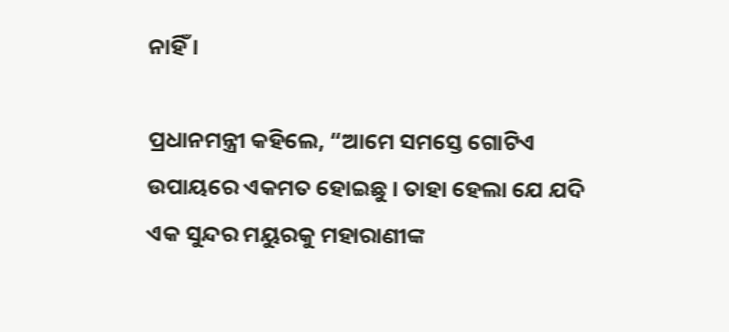ନାହିଁ ।

ପ୍ରଧାନମନ୍ତ୍ରୀ କହିଲେ, “ଆମେ ସମସ୍ତେ ଗୋଟିଏ ଉପାୟରେ ଏକମତ ହୋଇଛୁ । ତାହା ହେଲା ଯେ ଯଦି ଏକ ସୁନ୍ଦର ମୟୁରକୁ ମହାରାଣୀଙ୍କ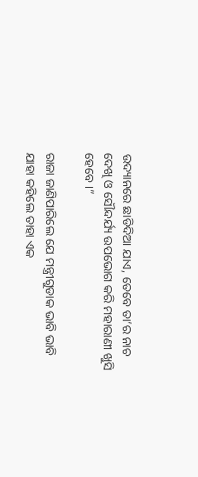ଉଦ୍ୟାନରେ ଛାଡିଦିଆ ଯାଏ, ତେବେ ତା’ର ନାଚ ଦେଖି ଓ ସୌନ୍ଦର୍ଯ୍ୟ ଉପଭୋଗ କରି ମହାରାଣୀ ଖୁସି ହେବେ ।”

ରାଜା ଜାଣିପାରିଲେ ଯେ ମନ୍ତ୍ରୀଗୁଡାକ ଭାବି ଭାବି ଯାହା କହିଲେ ତାହା ଏକ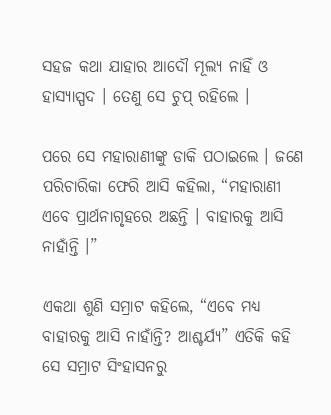ସହଜ କଥା ଯାହାର ଆଦୌ ମୂଲ୍ୟ ନାହିଁ ଓ ହାସ୍ୟାସ୍ପଦ । ତେଣୁ ସେ ଚୁପ୍ ରହିଲେ ।

ପରେ ସେ ମହାରାଣୀଙ୍କୁ ଡାକି ପଠାଇଲେ । ଜଣେ ପରିଚାରିକା ଫେରି ଆସି କହିଲା, “ମହାରାଣୀ ଏବେ ପ୍ରାର୍ଥନାଗୃହରେ ଅଛନ୍ତି । ବାହାରକୁ ଆସି ନାହାଁନ୍ତି ।”

ଏକଥା ଶୁଣି ସମ୍ରାଟ କହିଲେ, “ଏବେ ମଧ୍ୟ ବାହାରକୁ ଆସି ନାହାଁନ୍ତି? ଆଶ୍ଚର୍ଯ୍ୟ” ଏତିକି କହି ସେ ସମ୍ରାଟ ସିଂହାସନରୁ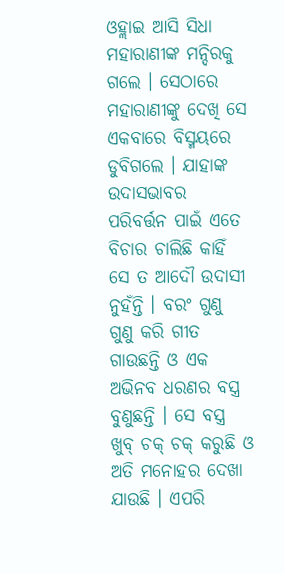ଓହ୍ଲାଇ ଆସି ସିଧା ମହାରାଣୀଙ୍କ ମନ୍ଦିରକୁ ଗଲେ । ସେଠାରେ ମହାରାଣୀଙ୍କୁ ଦେଖି ସେ ଏକବାରେ ବିସ୍ମୟରେ ଡୁବିଗଲେ । ଯାହାଙ୍କ ଉଦାସଭାବର ପରିବର୍ତ୍ତନ ପାଇଁ ଏତେ ବିଚାର ଚାଲିଛି କାହିଁ ସେ ତ ଆଦୌ ଉଦାସୀ ନୁହଁନ୍ତି । ବରଂ ଗୁଣୁ ଗୁଣୁ କରି ଗୀତ ଗାଉଛନ୍ତି ଓ ଏକ ଅଭିନବ ଧରଣର ବସ୍ତ୍ର ବୁଣୁଛନ୍ତି । ସେ ବସ୍ତ୍ର ଖୁବ୍ ଚକ୍ ଚକ୍ କରୁଛି ଓ ଅତି ମନୋହର ଦେଖା ଯାଉଛି । ଏପରି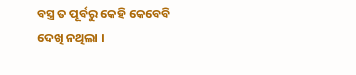ବସ୍ତ୍ର ତ ପୂର୍ବରୁ କେହି କେବେବି ଦେଖି ନଥିଲା ।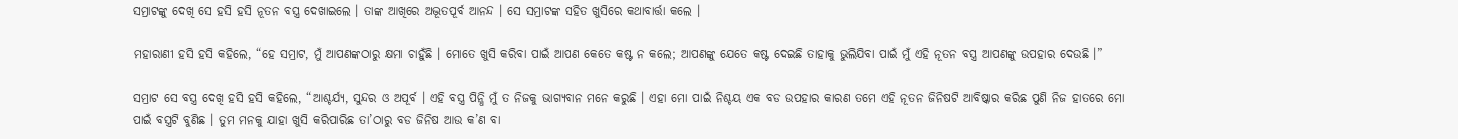ସମ୍ରାଟଙ୍କୁ ଦେଖି ସେ ହସି ହସି ନୂତନ ବସ୍ତ୍ର ଦେଖାଇଲେ । ତାଙ୍କ ଆଖିରେ ଅଦ୍ଭୂତପୂର୍ବ ଆନନ୍ଦ । ସେ ସମ୍ରାଟଙ୍କ ସହିତ ଖୁସିରେ କଥାବାର୍ତ୍ତା କଲେ ।

ମହାରାଣୀ ହସି ହସି କହିଲେ, “ହେ ସମ୍ରାଟ, ମୁଁ ଆପଣଙ୍କଠାରୁ କ୍ଷମା ଚାହୁଁଛି । ମୋତେ ଖୁସି କରିବା ପାଇଁ ଆପଣ କେତେ କଷ୍ଟ ନ କଲେ; ଆପଣଙ୍କୁ ଯେତେ କଷ୍ଟ ଦେଇଛି ତାହାକୁ ଭୁଲିଯିବା ପାଇଁ ମୁଁ ଏହି ନୂତନ ବସ୍ତ୍ର ଆପଣଙ୍କୁ ଉପହାର ଦେଉଛି ।”

ସମ୍ରାଟ ସେ ବସ୍ତ୍ର ଦେଖି ହସି ହସି କହିଲେ, “ଆଶ୍ଚର୍ଯ୍ୟ, ସୁନ୍ଦର ଓ ଅପୂର୍ବ । ଏହି ବସ୍ତ୍ର ପିନ୍ଧି ମୁଁ ତ ନିଜକୁ ଭାଗ୍ୟବାନ ମନେ କରୁଛି । ଏହା ମୋ ପାଇଁ ନିଶ୍ଚୟ ଏକ ବଡ ଉପହାର କାରଣ ତମେ ଏହି ନୂତନ ଜିନିଷଟି ଆବିଷ୍କାର କରିଛ ପୁଣି ନିଜ ହାତରେ ମୋ ପାଇଁ ବସ୍ତ୍ରଟି ବୁଣିଛ । ତୁମ ମନକୁ ଯାହା ଖୁସି କରିପାରିଛ ତା’ଠାରୁ ବଡ ଜିନିଷ ଆଉ କ’ଣ ବା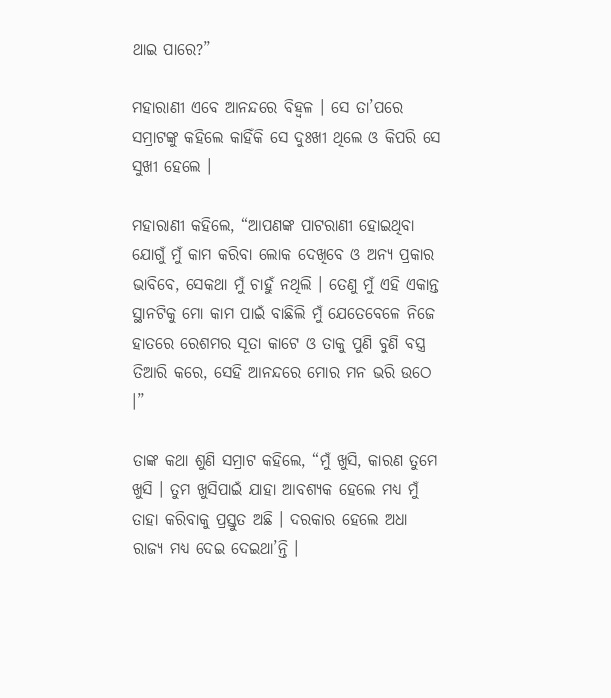ଥାଇ ପାରେ?”

ମହାରାଣୀ ଏବେ ଆନନ୍ଦରେ ବିହ୍ୱଳ । ସେ ତା’ପରେ ସମ୍ରାଟଙ୍କୁ କହିଲେ କାହିଁକି ସେ ଦୁଃଖୀ ଥିଲେ ଓ କିପରି ସେ ସୁଖୀ ହେଲେ ।

ମହାରାଣୀ କହିଲେ, “ଆପଣଙ୍କ ପାଟରାଣୀ ହୋଇଥିବା ଯୋଗୁଁ ମୁଁ କାମ କରିବା ଲୋକ ଦେଖିବେ ଓ ଅନ୍ୟ ପ୍ରକାର ଭାବିବେ, ସେକଥା ମୁଁ ଚାହୁଁ ନଥିଲି । ତେଣୁ ମୁଁ ଏହି ଏକାନ୍ତ ସ୍ଥାନଟିକୁ ମୋ କାମ ପାଇଁ ବାଛିଲି ମୁଁ ଯେତେବେଳେ ନିଜେ ହାତରେ ରେଶମର ସୂତା କାଟେ ଓ ତାକୁ ପୁଣି ବୁଣି ବସ୍ତ୍ର ତିଆରି କରେ, ସେହି ଆନନ୍ଦରେ ମୋର ମନ ଭରି ଉଠେ ।”

ତାଙ୍କ କଥା ଶୁଣି ସମ୍ରାଟ କହିଲେ, “ମୁଁ ଖୁସି, କାରଣ ତୁମେ ଖୁସି । ତୁମ ଖୁସିପାଇଁ ଯାହା ଆବଶ୍ୟକ ହେଲେ ମଧ୍ୟ ମୁଁ ତାହା କରିବାକୁ ପ୍ରସ୍ତୁତ ଅଛି । ଦରକାର ହେଲେ ଅଧା ରାଜ୍ୟ ମଧ୍ୟ ଦେଇ ଦେଇଥା’ନ୍ତି ।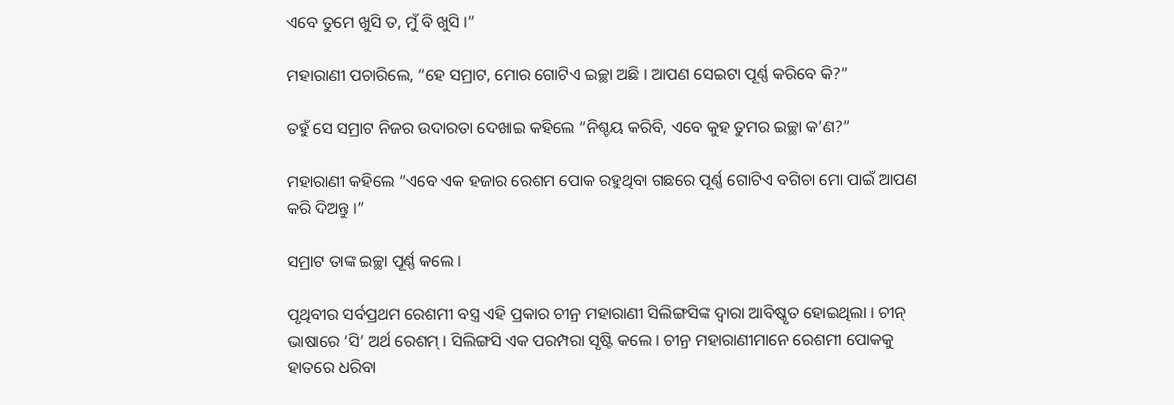ଏବେ ତୁମେ ଖୁସି ତ, ମୁଁ ବି ଖୁସି ।”

ମହାରାଣୀ ପଚାରିଲେ, “ହେ ସମ୍ରାଟ, ମୋର ଗୋଟିଏ ଇଚ୍ଛା ଅଛି । ଆପଣ ସେଇଟା ପୂର୍ଣ୍ଣ କରିବେ କି?”

ତହୁଁ ସେ ସମ୍ରାଟ ନିଜର ଉଦାରତା ଦେଖାଇ କହିଲେ “ନିଶ୍ଚୟ କରିବି, ଏବେ କୁହ ତୁମର ଇଚ୍ଛା କ’ଣ?”

ମହାରାଣୀ କହିଲେ “ଏବେ ଏକ ହଜାର ରେଶମ ପୋକ ରହୁଥିବା ଗଛରେ ପୂର୍ଣ୍ଣ ଗୋଟିଏ ବଗିଚା ମୋ ପାଇଁ ଆପଣ କରି ଦିଅନ୍ତୁ ।”

ସମ୍ରାଟ ତାଙ୍କ ଇଚ୍ଛା ପୂର୍ଣ୍ଣ କଲେ ।

ପୃଥିବୀର ସର୍ବପ୍ରଥମ ରେଶମୀ ବସ୍ତ୍ର ଏହି ପ୍ରକାର ଚୀନ୍ର ମହାରାଣୀ ସିଲିଙ୍ଗସିଙ୍କ ଦ୍ୱାରା ଆବିଷ୍କୃତ ହୋଇଥିଲା । ଚୀନ୍ ଭାଷାରେ ‘ସି’ ଅର୍ଥ ରେଶମ୍ । ସିଲିଙ୍ଗସି ଏକ ପରମ୍ପରା ସୃଷ୍ଟି କଲେ । ଚୀନ୍ର ମହାରାଣୀମାନେ ରେଶମୀ ପୋକକୁ ହାତରେ ଧରିବା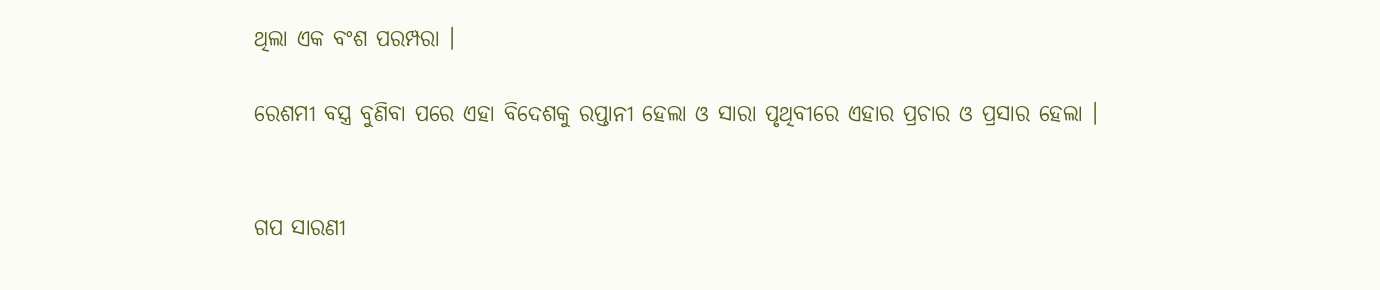ଥିଲା ଏକ ବଂଶ ପରମ୍ପରା ।

ରେଶମୀ ବସ୍ତ୍ର ବୁଣିବା ପରେ ଏହା ବିଦେଶକୁ ରପ୍ତାନୀ ହେଲା ଓ ସାରା ପୃଥିବୀରେ ଏହାର ପ୍ରଚାର ଓ ପ୍ରସାର ହେଲା ।


ଗପ ସାରଣୀ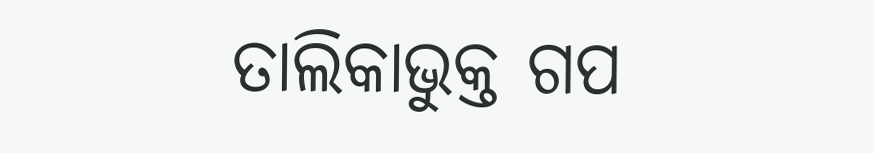ତାଲିକାଭୁକ୍ତ ଗପ